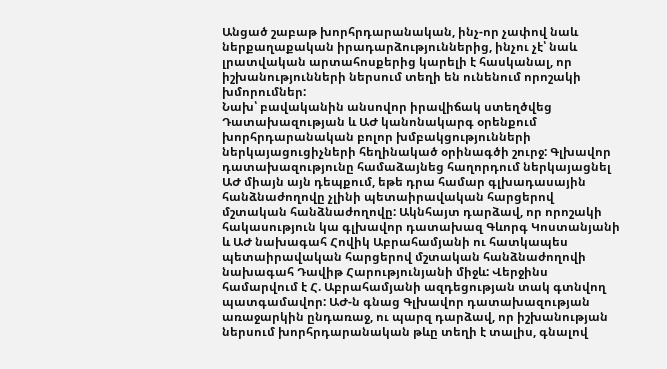Անցած շաբաթ խորհրդարանական, ինչ-որ չափով նաև ներքաղաքական իրադարձություններից, ինչու չէ՝ նաև լրատվական արտահոսքերից կարելի է հասկանալ, որ իշխանությունների ներսում տեղի են ունենում որոշակի խմորումներ:
Նախ՝ բավականին անսովոր իրավիճակ ստեղծվեց Դատախազության և ԱԺ կանոնակարգ օրենքում խորհրդարանական բոլոր խմբակցությունների ներկայացուցիչների հեղինակած օրինագծի շուրջ: Գլխավոր դատախազությունը համաձայնեց հաղորդում ներկայացնել ԱԺ միայն այն դեպքում, եթե դրա համար գլխադասային հանձնաժողովը չլինի պետաիրավական հարցերով մշտական հանձնաժողովը: Ակնհայտ դարձավ, որ որոշակի հակասություն կա գլխավոր դատախազ Գևորգ Կոստանյանի և ԱԺ նախագահ Հովիկ Աբրահամյանի ու հատկապես պետաիրավական հարցերով մշտական հանձնաժողովի նախագահ Դավիթ Հարությունյանի միջև: Վերջինս համարվում է Հ. Աբրահամյանի ազդեցության տակ գտնվող պատգամավոր: ԱԺ-ն գնաց Գլխավոր դատախազության առաջարկին ընդառաջ, ու պարզ դարձավ, որ իշխանության ներսում խորհրդարանական թևը տեղի է տալիս, գնալով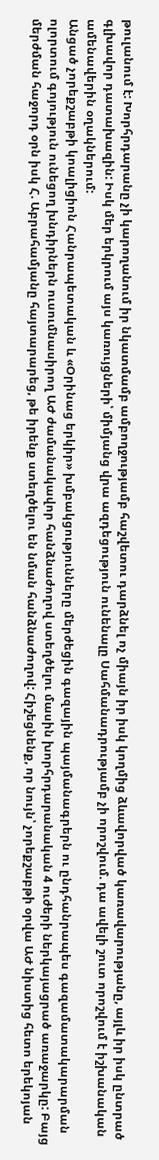թուլանում է: Խորհրդարանը չի կարողանում իր նկատմամբ ամբողջությամբ հաշվետու դարձնել ոչ միայն իր իսկ կողմից ձևավորված կառավարությանը, այլև իր իսկ ընտրած գլխավոր դատախազին: Իսկ մեր երկրում այս կառույցների՝ միմյանց վրա ազդեցություն ունենալը Սահմանադրությամբ չի որոշվում. դա ավելի շուտ որոշվում է իշխանական ամենավերին օղակներում:
Անցած չորեքշաբթի կոալիցիոն Հանրապետական և «Օրինաց երկիր» խմբակցությունները մերժեցին գազային պայմանագրերն ու ընդհանրապես գազամատակարարման ոլորտում գոյություն ունեցող խնդիրներն ուսումնասիրող ԱԺ ժամանակավոր հանձնաժողով ստեղծելու մասին խորհրդարանական 4 ուժերի ներկայացրած առաջարկը: Բայց մերժման հաջորդ օրն իսկ Հ. Աբրահամյանը հայտարարեց, թե իրենք ստեղծելու են նման հանձնաժողով: Հիշեցնենք, որ նույն՝ չորեքշաբթի օրվա ԱԺ նիստից հետո երեկոյան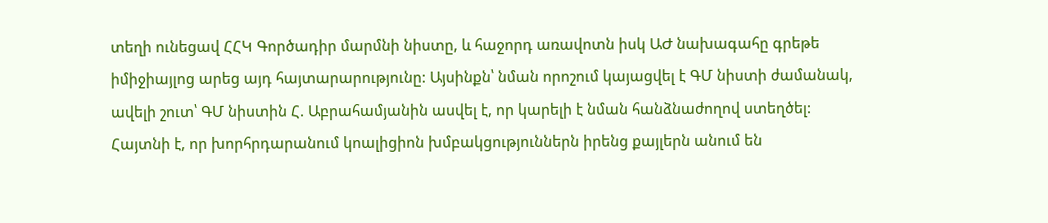տեղի ունեցավ ՀՀԿ Գործադիր մարմնի նիստը, և հաջորդ առավոտն իսկ ԱԺ նախագահը գրեթե իմիջիայլոց արեց այդ հայտարարությունը: Այսինքն՝ նման որոշում կայացվել է ԳՄ նիստի ժամանակ, ավելի շուտ՝ ԳՄ նիստին Հ. Աբրահամյանին ասվել է, որ կարելի է նման հանձնաժողով ստեղծել:
Հայտնի է, որ խորհրդարանում կոալիցիոն խմբակցություններն իրենց քայլերն անում են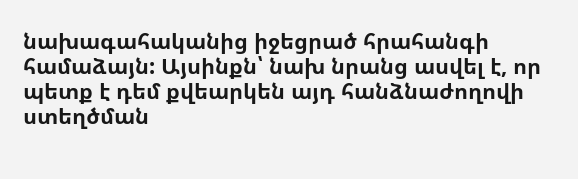նախագահականից իջեցրած հրահանգի համաձայն: Այսինքն՝ նախ նրանց ասվել է, որ պետք է դեմ քվեարկեն այդ հանձնաժողովի ստեղծման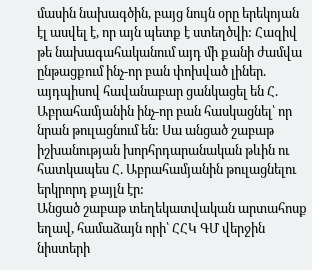մասին նախագծին, բայց նույն օրը երեկոյան էլ ասվել է, որ այն պետք է ստեղծվի: Հազիվ թե նախագահականում այդ մի քանի ժամվա ընթացքում ինչ-որ բան փոխված լիներ. այդպիսով հավանաբար ցանկացել են Հ. Աբրահամյանին ինչ-որ բան հասկացնել՝ որ նրան թուլացնում են: Սա անցած շաբաթ իշխանության խորհրդարանական թևին ու հատկապես Հ. Աբրահամյանին թուլացնելու երկրորդ քայլն էր:
Անցած շաբաթ տեղեկատվական արտահոսք եղավ, համաձայն որի՝ ՀՀԿ ԳՄ վերջին նիստերի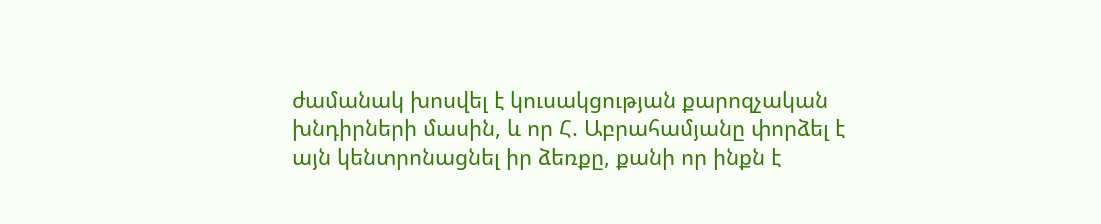ժամանակ խոսվել է կուսակցության քարոզչական խնդիրների մասին, և որ Հ. Աբրահամյանը փորձել է այն կենտրոնացնել իր ձեռքը, քանի որ ինքն է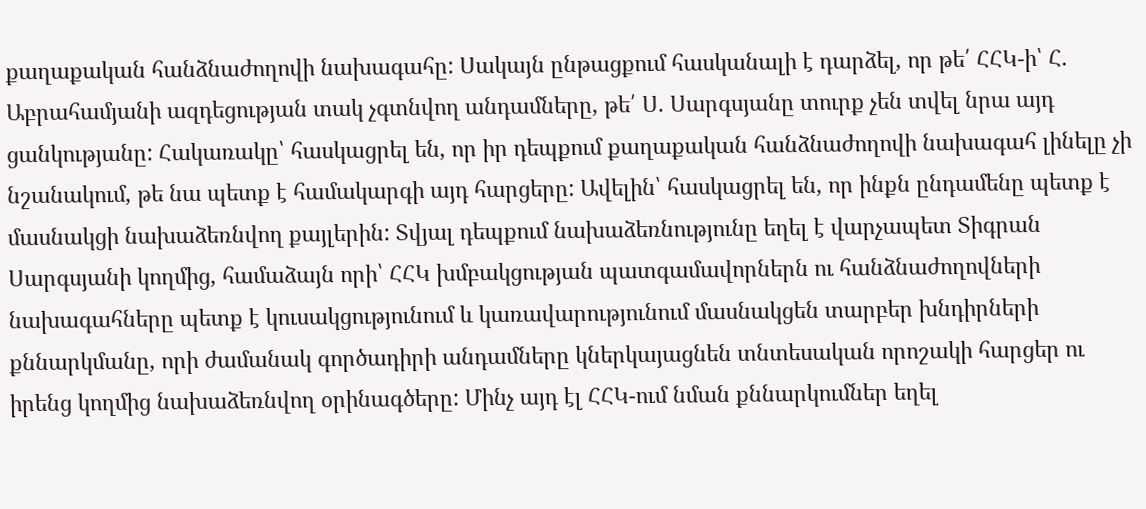քաղաքական հանձնաժողովի նախագահը: Սակայն ընթացքում հասկանալի է դարձել, որ թե՛ ՀՀԿ-ի՝ Հ. Աբրահամյանի ազդեցության տակ չգտնվող անդամները, թե՛ Ս. Սարգսյանը տուրք չեն տվել նրա այդ ցանկությանը: Հակառակը՝ հասկացրել են, որ իր դեպքում քաղաքական հանձնաժողովի նախագահ լինելը չի նշանակում, թե նա պետք է համակարգի այդ հարցերը: Ավելին՝ հասկացրել են, որ ինքն ընդամենը պետք է մասնակցի նախաձեռնվող քայլերին: Տվյալ դեպքում նախաձեռնությունը եղել է վարչապետ Տիգրան Սարգսյանի կողմից, համաձայն որի՝ ՀՀԿ խմբակցության պատգամավորներն ու հանձնաժողովների նախագահները պետք է կուսակցությունում և կառավարությունում մասնակցեն տարբեր խնդիրների քննարկմանը, որի ժամանակ գործադիրի անդամները կներկայացնեն տնտեսական որոշակի հարցեր ու իրենց կողմից նախաձեռնվող օրինագծերը: Մինչ այդ էլ ՀՀԿ-ում նման քննարկումներ եղել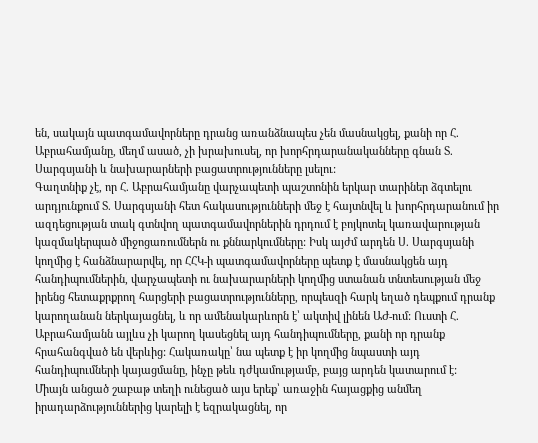են, սակայն պատգամավորները դրանց առանձնապես չեն մասնակցել, քանի որ Հ. Աբրահամյանը, մեղմ ասած, չի խրախուսել, որ խորհրդարանականները գնան Տ. Սարգսյանի և նախարարների բացատրությունները լսելու:
Գաղտնիք չէ, որ Հ. Աբրահամյանը վարչապետի պաշտոնին երկար տարիներ ձգտելու արդյունքում Տ. Սարգսյանի հետ հակասությունների մեջ է հայտնվել և խորհրդարանում իր ազդեցության տակ գտնվող պատգամավորներին դրդում է բոյկոտել կառավարության կազմակերպած միջոցառումներն ու քննարկումները: Իսկ այժմ արդեն Ս. Սարգսյանի կողմից է հանձնարարվել, որ ՀՀԿ-ի պատգամավորները պետք է մասնակցեն այդ հանդիպումներին, վարչապետի ու նախարարների կողմից ստանան տնտեսության մեջ իրենց հետաքրքրող հարցերի բացատրությունները, որպեսզի հարկ եղած դեպքում դրանք կարողանան ներկայացնել, և որ ամենակարևորն է՝ ակտիվ լինեն ԱԺ-ում: Ուստի Հ. Աբրահամյանն այլևս չի կարող կասեցնել այդ հանդիպումները, քանի որ դրանք հրահանգված են վերևից: Հակառակը՝ նա պետք է իր կողմից նպաստի այդ հանդիպումների կայացմանը, ինչը թեև դժկամությամբ, բայց արդեն կատարում է:
Միայն անցած շաբաթ տեղի ունեցած այս երեք՝ առաջին հայացքից անմեղ իրադարձություններից կարելի է եզրակացնել, որ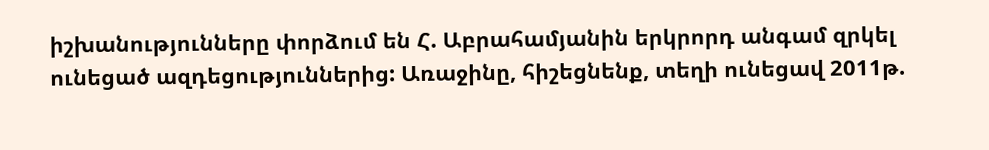իշխանությունները փորձում են Հ. Աբրահամյանին երկրորդ անգամ զրկել ունեցած ազդեցություններից: Առաջինը, հիշեցնենք, տեղի ունեցավ 2011թ.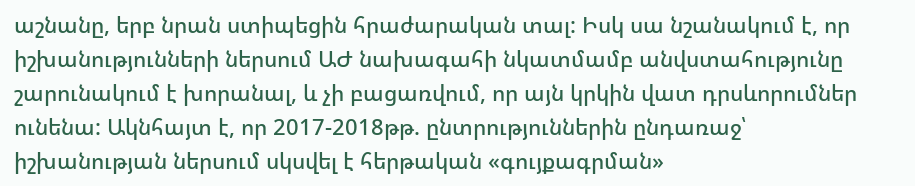աշնանը, երբ նրան ստիպեցին հրաժարական տալ: Իսկ սա նշանակում է, որ իշխանությունների ներսում ԱԺ նախագահի նկատմամբ անվստահությունը շարունակում է խորանալ, և չի բացառվում, որ այն կրկին վատ դրսևորումներ ունենա: Ակնհայտ է, որ 2017-2018թթ. ընտրություններին ընդառաջ՝ իշխանության ներսում սկսվել է հերթական «գույքագրման»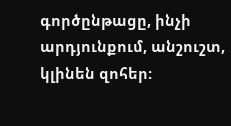գործընթացը, ինչի արդյունքում, անշուշտ, կլինեն զոհեր: